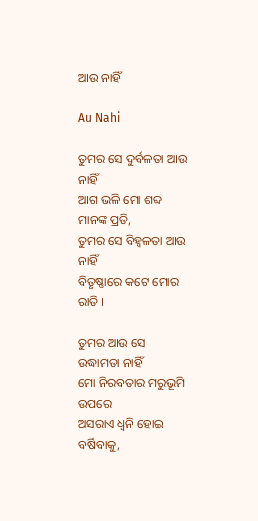ଆଉ ନାହିଁ

Au Nahi

ତୁମର ସେ ଦୁର୍ବଳତା ଆଉ ନାହିଁ
ଆଗ ଭଳି ମୋ ଶବ୍ଦ ମାନଙ୍କ ପ୍ରତି,
ତୁମର ସେ ବିହ୍ୱଳତା ଆଉ ନାହିଁ
ବିତୃଷ୍ଣାରେ କଟେ ମୋର ରାତି ।

ତୁମର ଆଉ ସେ ଉଦ୍ଧାମତା ନାହିଁ
ମୋ ନିରବତାର ମରୁଭୂମି ଉପରେ
ଅସରାଏ ଧ୍ଵନି ହୋଇ ବର୍ଷିବାକୁ,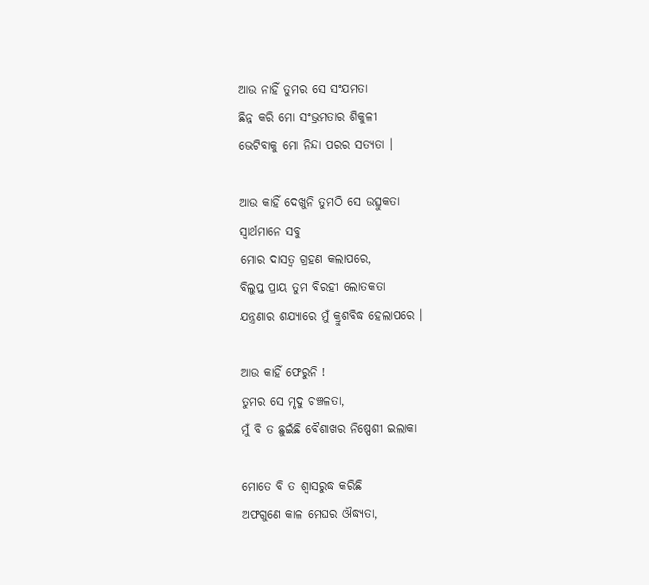ଆଉ ନାହିଁ ତୁମର ସେ ସଂଯମତା
ଛିନ୍ନ କରି ମୋ ସଂଭ୍ରମତାର ଶିକୁଳୀ
ଭେଟିବାକୁ ମୋ ନିନ୍ଦା ପରର ସତ୍ୟତା ।

ଆଉ କାହିଁ ଦେଖୁନି ତୁମଠି ସେ ଉତ୍ସୁକତା
ସ୍ୱାର୍ଥମାନେ ସବୁ
ମୋର ଦାସତ୍ୱ ଗ୍ରହଣ କଲାପରେ,
ବିଲୁପ୍ତ ପ୍ରାୟ ତୁମ ବିରହୀ ଲୋତକତା
ଯନ୍ତ୍ରଣାର ଶଯ୍ୟାରେ ମୁଁ କ୍ରୁଶବିଦ୍ଧ ହେଲାପରେ ।

ଆଉ କାହିଁ ଫେରୁନି !
ତୁମର ସେ ମୃଦୁ ଚଞ୍ଚଳତା,
ମୁଁ ବି ତ ଛୁଇଁଛି ବୈଶାଖର ନିଷ୍ପେଶୀ ଇଲାକା

ମୋତେ ବି ତ ଶ୍ଵାସରୁଦ୍ଧ କରିଛି
ଅଫଗୁଣେ କାଳ ମେଘର ଔଦ୍ଧ୍ୟତା,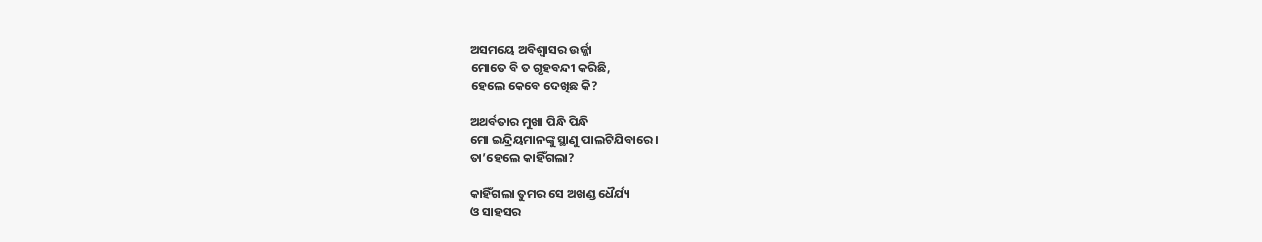ଅସମୟେ ଅବିଶ୍ୱାସର ଉର୍ଜ୍ଜା
ମୋତେ ବି ତ ଗୃହବନ୍ଦୀ କରିଛି,
ହେଲେ କେବେ ଦେଖିଛ କି?

ଅଥର୍ବତାର ମୁଖା ପିନ୍ଧି ପିନ୍ଧି
ମୋ ଇନ୍ଦ୍ରିୟମାନଙ୍କୁ ସ୍ଥାଣୁ ପାଲଟିଯିବାରେ ।
ତା’ହେଲେ କାହିଁଗଲା?

କାହିଁଗଲା ତୁମର ସେ ଅଖଣ୍ଡ ଧୈର୍ଯ୍ୟ
ଓ ସାହସର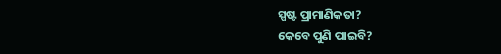ସ୍ପଷ୍ଟ ପ୍ରାମାଣିକତା?
କେବେ ପୁଣି ପାଇବି?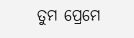ତୁମ ପ୍ରେମେ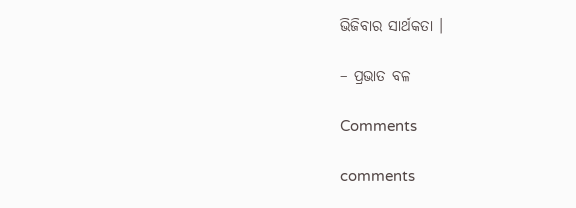ଭିଜିବାର ସାର୍ଥକତା ।

– ପ୍ରଭାତ ବଳ

Comments

comments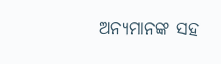ଅନ୍ୟମାନଙ୍କ ସହ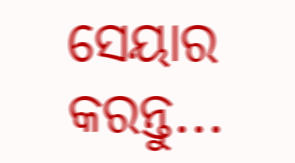ସେୟାର କରନ୍ତୁ...